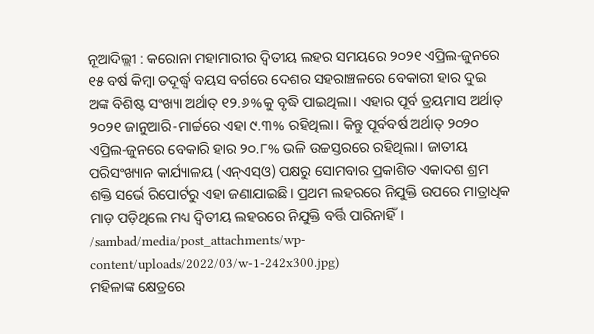ନୂଆଦିଲ୍ଲୀ : କରୋନା ମହାମାରୀର ଦ୍ବିତୀୟ ଲହର ସମୟରେ ୨୦୨୧ ଏପ୍ରିଲ-ଜୁନରେ ୧୫ ବର୍ଷ କିମ୍ବା ତଦୂର୍ଦ୍ଧ୍ବ ବୟସ ବର୍ଗରେ ଦେଶର ସହରାଞ୍ଚଳରେ ବେକାରୀ ହାର ଦୁଇ ଅଙ୍କ ବିଶିଷ୍ଟ ସଂଖ୍ୟା ଅର୍ଥାତ୍ ୧୨.୬%କୁ ବୃଦ୍ଧି ପାଇଥିଲା। ଏହାର ପୂର୍ବ ତ୍ରୟମାସ ଅର୍ଥାତ୍ ୨୦୨୧ ଜାନୁଆରି-ମାର୍ଚ୍ଚରେ ଏହା ୯.୩% ରହିଥିଲା। କିନ୍ତୁ ପୂର୍ବବର୍ଷ ଅର୍ଥାତ୍ ୨୦୨୦ ଏପ୍ରିଲ-ଜୁନରେ ବେକାରି ହାର ୨୦.୮% ଭଳି ଉଚ୍ଚସ୍ତରରେ ରହିଥିଲା। ଜାତୀୟ ପରିସଂଖ୍ୟାନ କାର୍ଯ୍ୟାଳୟ (ଏନ୍ଏସ୍ଓ) ପକ୍ଷରୁ ସୋମବାର ପ୍ରକାଶିତ ଏକାଦଶ ଶ୍ରମ ଶକ୍ତି ସର୍ଭେ ରିପୋର୍ଟରୁ ଏହା ଜଣାଯାଇଛି। ପ୍ରଥମ ଲହରରେ ନିଯୁକ୍ତି ଉପରେ ମାତ୍ରାଧିକ ମାଡ଼ ପଡ଼ିଥିଲେ ମଧ୍ୟ ଦ୍ବିତୀୟ ଲହରରେ ନିଯୁକ୍ତି ବର୍ତ୍ତି ପାରିନାହିଁ।
/sambad/media/post_attachments/wp-content/uploads/2022/03/w-1-242x300.jpg)
ମହିଳାଙ୍କ କ୍ଷେତ୍ରରେ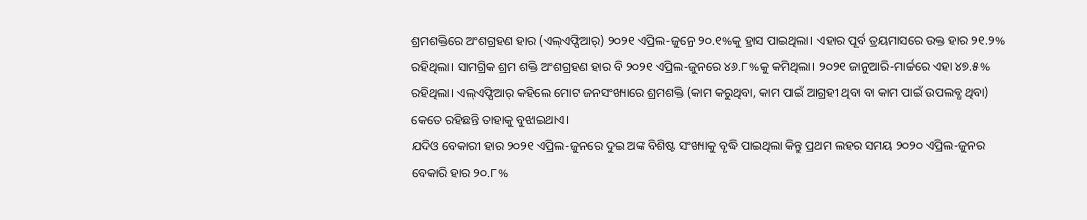ଶ୍ରମଶକ୍ତିରେ ଅଂଶଗ୍ରହଣ ହାର (ଏଲ୍ଏଫ୍ପିଆର୍) ୨୦୨୧ ଏପ୍ରିଲ-ଜୁନ୍ରେ ୨୦.୧%କୁ ହ୍ରାସ ପାଇଥିଲା। ଏହାର ପୂର୍ବ ତ୍ରୟମାସରେ ଉକ୍ତ ହାର ୨୧.୨% ରହିଥିଲା। ସାମଗ୍ରିକ ଶ୍ରମ ଶକ୍ତି ଅଂଶଗ୍ରହଣ ହାର ବି ୨୦୨୧ ଏପ୍ରିଲ-ଜୁନରେ ୪୬.୮%କୁ କମିଥିଲା। ୨୦୨୧ ଜାନୁଆରି-ମାର୍ଚ୍ଚରେ ଏହା ୪୭.୫% ରହିଥିଲା। ଏଲ୍ଏଫ୍ପିଆର୍ କହିଲେ ମୋଟ ଜନସଂଖ୍ୟାରେ ଶ୍ରମଶକ୍ତି (କାମ କରୁଥିବା, କାମ ପାଇଁ ଆଗ୍ରହୀ ଥିବା ବା କାମ ପାଇଁ ଉପଲବ୍ଧ ଥିବା) କେତେ ରହିଛନ୍ତି ତାହାକୁ ବୁଝାଇଥାଏ।
ଯଦିଓ ବେକାରୀ ହାର ୨୦୨୧ ଏପ୍ରିଲ-ଜୁନରେ ଦୁଇ ଅଙ୍କ ବିଶିଷ୍ଟ ସଂଖ୍ୟାକୁ ବୃଦ୍ଧି ପାଇଥିଲା କିନ୍ତୁ ପ୍ରଥମ ଲହର ସମୟ ୨୦୨୦ ଏପ୍ରିଲ-ଜୁନର ବେକାରି ହାର ୨୦.୮%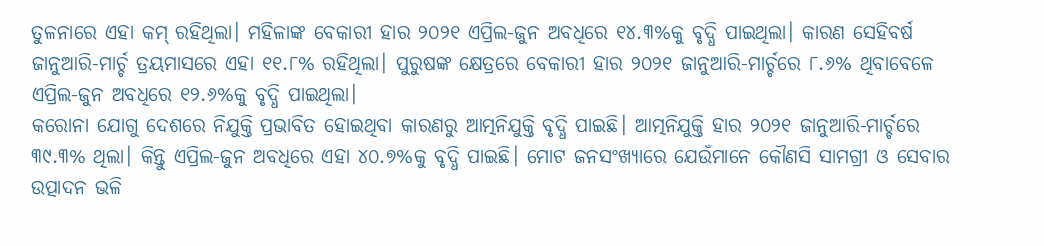ତୁଳନାରେ ଏହା କମ୍ ରହିଥିଲା। ମହିଳାଙ୍କ ବେକାରୀ ହାର ୨୦୨୧ ଏପ୍ରିଲ-ଜୁନ ଅବଧିରେ ୧୪.୩%କୁ ବୃଦ୍ଧି ପାଇଥିଲା। କାରଣ ସେହିବର୍ଷ ଜାନୁଆରି-ମାର୍ଚ୍ଚ ତ୍ରୟମାସରେ ଏହା ୧୧.୮% ରହିଥିଲା। ପୁରୁଷଙ୍କ କ୍ଷେତ୍ରରେ ବେକାରୀ ହାର ୨୦୨୧ ଜାନୁଆରି-ମାର୍ଚ୍ଚରେ ୮.୬% ଥିବାବେଳେ ଏପ୍ରିଲ-ଜୁନ ଅବଧିରେ ୧୨.୬%କୁ ବୃଦ୍ଧି ପାଇଥିଲା।
କରୋନା ଯୋଗୁ ଦେଶରେ ନିଯୁକ୍ତି ପ୍ରଭାବିତ ହୋଇଥିବା କାରଣରୁ ଆତ୍ମନିଯୁକ୍ତି ବୃଦ୍ଧି ପାଇଛି। ଆତ୍ମନିଯୁକ୍ତି ହାର ୨୦୨୧ ଜାନୁଆରି-ମାର୍ଚ୍ଚରେ ୩୯.୩% ଥିଲା। କିନ୍ତୁ ଏପ୍ରିଲ-ଜୁନ ଅବଧିରେ ଏହା ୪୦.୭%କୁ ବୃଦ୍ଧି ପାଇଛି। ମୋଟ ଜନସଂଖ୍ୟାରେ ଯେଉଁମାନେ କୌଣସି ସାମଗ୍ରୀ ଓ ସେବାର ଉତ୍ପାଦନ ଭଳି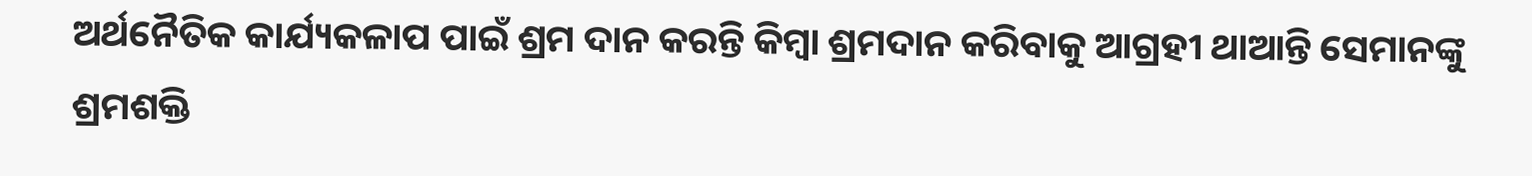ଅର୍ଥନୈତିକ କାର୍ଯ୍ୟକଳାପ ପାଇଁ ଶ୍ରମ ଦାନ କରନ୍ତି କିମ୍ବା ଶ୍ରମଦାନ କରିବାକୁ ଆଗ୍ରହୀ ଥାଆନ୍ତି ସେମାନଙ୍କୁ ଶ୍ରମଶକ୍ତି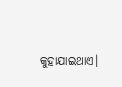କୁହାଯାଇଥାଏ।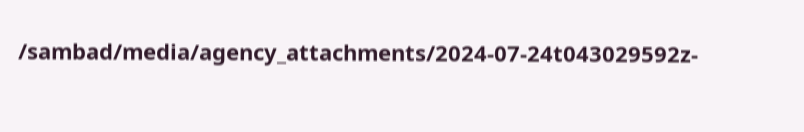/sambad/media/agency_attachments/2024-07-24t043029592z-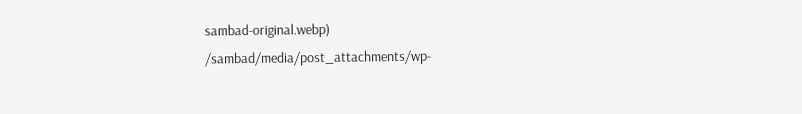sambad-original.webp)
/sambad/media/post_attachments/wp-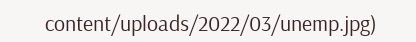content/uploads/2022/03/unemp.jpg)